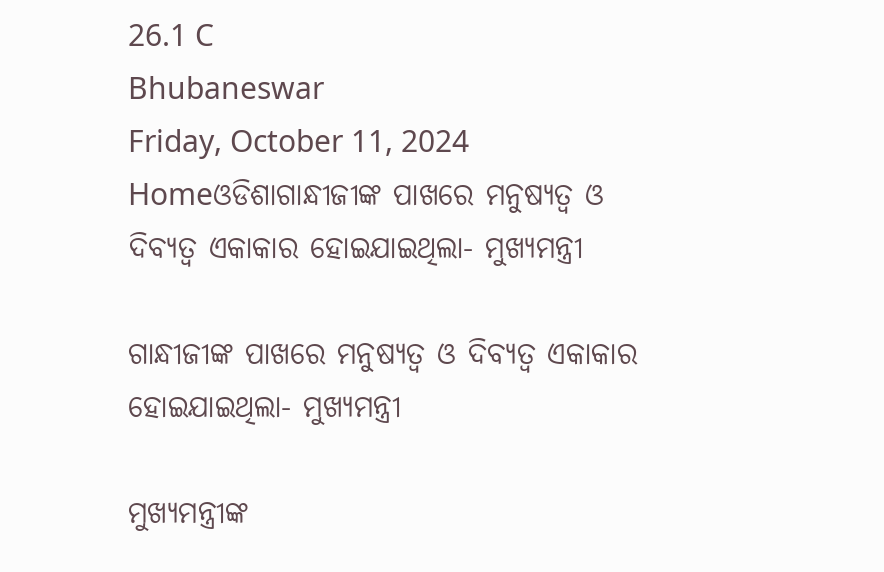26.1 C
Bhubaneswar
Friday, October 11, 2024
Homeଓଡିଶାଗାନ୍ଧୀଜୀଙ୍କ ପାଖରେ ମନୁଷ୍ୟତ୍ୱ ଓ ଦିବ୍ୟତ୍ୱ ଏକାକାର ହୋଇଯାଇଥିଲା- ମୁଖ୍ୟମନ୍ତ୍ରୀ

ଗାନ୍ଧୀଜୀଙ୍କ ପାଖରେ ମନୁଷ୍ୟତ୍ୱ ଓ ଦିବ୍ୟତ୍ୱ ଏକାକାର ହୋଇଯାଇଥିଲା- ମୁଖ୍ୟମନ୍ତ୍ରୀ

ମୁଖ୍ୟମନ୍ତ୍ରୀଙ୍କ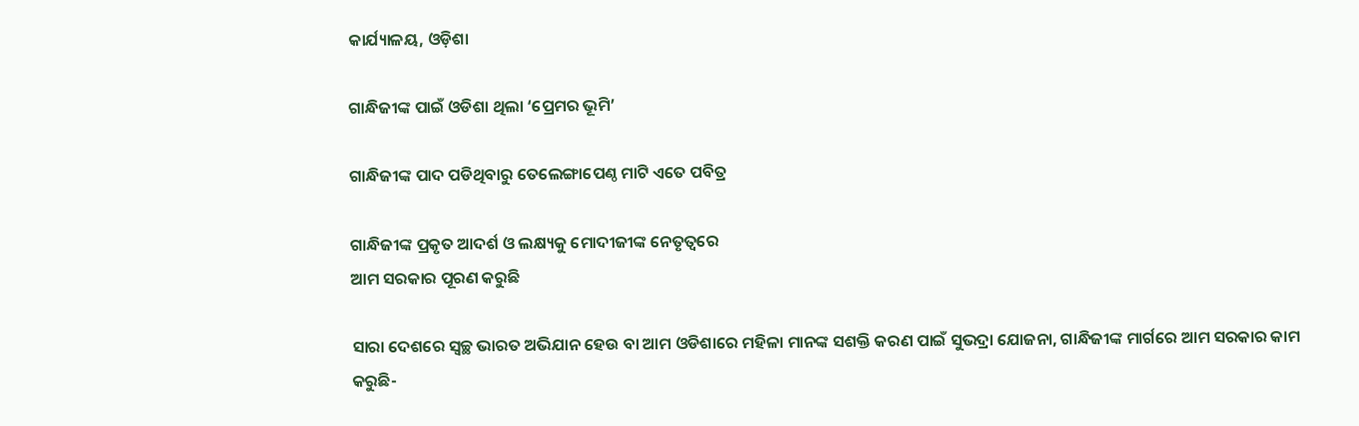କାର୍ଯ୍ୟାଳୟ, ଓଡ଼ିଶା

ଗାନ୍ଧିଜୀଙ୍କ ପାଇଁ ଓଡିଶା ଥିଲା ‘ପ୍ରେମର ଭୂମି’

ଗାନ୍ଧିଜୀଙ୍କ ପାଦ ପଡିଥିବାରୁ ତେଲେଙ୍ଗାପେଣ୍ଠ ମାଟି ଏତେ ପବିତ୍ର

ଗାନ୍ଧିଜୀଙ୍କ ପ୍ରକୃତ ଆଦର୍ଶ ଓ ଲକ୍ଷ୍ୟକୁ ମୋଦୀଜୀଙ୍କ ନେତୃତ୍ବରେ
ଆମ ସରକାର ପୂରଣ କରୁଛି

ସାରା ଦେଶରେ ସ୍ବଚ୍ଛ ଭାରତ ଅଭିଯାନ ହେଉ ବା ଆମ ଓଡିଶାରେ ମହିଳା ମାନଙ୍କ ସଶକ୍ତି କରଣ ପାଇଁ ସୁଭଦ୍ରା ଯୋଜନା, ଗାନ୍ଧିଜୀଙ୍କ ମାର୍ଗରେ ଆମ ସରକାର କାମ କରୁଛି-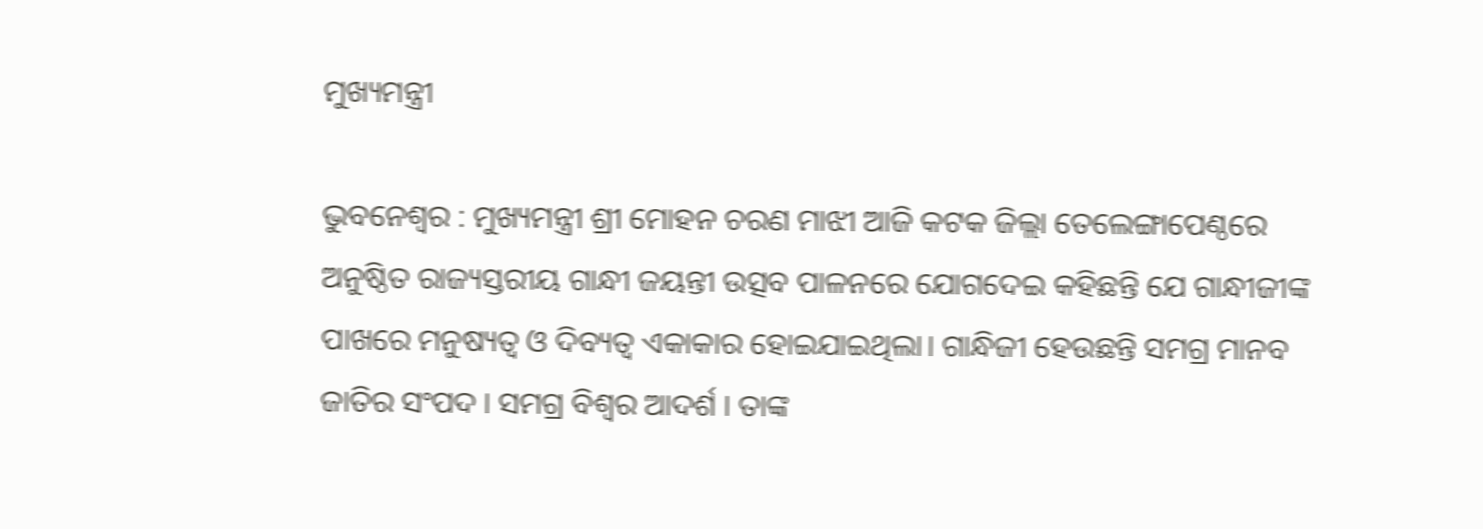ମୁଖ୍ୟମନ୍ତ୍ରୀ

ଭୁବନେଶ୍ୱର : ମୁଖ୍ୟମନ୍ତ୍ରୀ ଶ୍ରୀ ମୋହନ ଚରଣ ମାଝୀ ଆଜି କଟକ ଜିଲ୍ଲା ତେଲେଙ୍ଗାପେଣ୍ଠରେ ଅନୁଷ୍ଠିତ ରାଜ୍ୟସ୍ତରୀୟ ଗାନ୍ଧୀ ଜୟନ୍ତୀ ଉତ୍ସବ ପାଳନରେ ଯୋଗଦେଇ କହିଛନ୍ତି ଯେ ଗାନ୍ଧୀଜୀଙ୍କ ପାଖରେ ମନୁଷ୍ୟତ୍ୱ ଓ ଦିବ୍ୟତ୍ୱ ଏକାକାର ହୋଇଯାଇଥିଲା। ଗାନ୍ଧିଜୀ ହେଉଛନ୍ତି ସମଗ୍ର ମାନବ ଜାତିର ସଂପଦ । ସମଗ୍ର ବିଶ୍ୱର ଆଦର୍ଶ । ତାଙ୍କ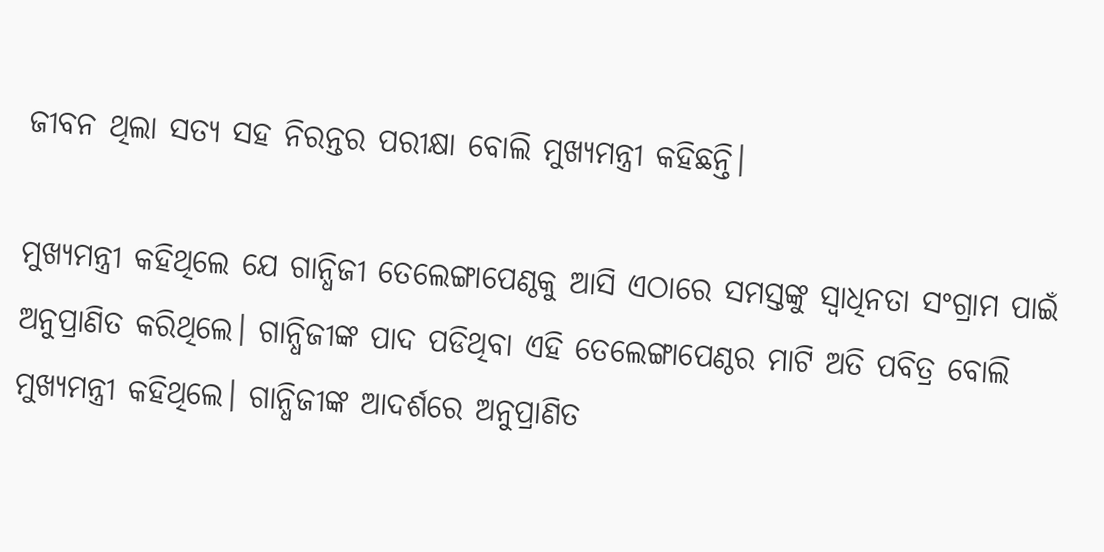ଜୀବନ ଥିଲା ସତ୍ୟ ସହ ନିରନ୍ତର ପରୀକ୍ଷା ବୋଲି ମୁଖ୍ୟମନ୍ତ୍ରୀ କହିଛନ୍ତି।

ମୁଖ୍ୟମନ୍ତ୍ରୀ କହିଥିଲେ ଯେ ଗାନ୍ଧିଜୀ ତେଲେଙ୍ଗାପେଣ୍ଠକୁ ଆସି ଏଠାରେ ସମସ୍ତଙ୍କୁ ସ୍ବାଧିନତା ସଂଗ୍ରାମ ପାଇଁ ଅନୁପ୍ରାଣିତ କରିଥିଲେ। ଗାନ୍ଧିଜୀଙ୍କ ପାଦ ପଡିଥିବା ଏହି ତେଲେଙ୍ଗାପେଣ୍ଠର ମାଟି ଅତି ପବିତ୍ର ବୋଲି ମୁଖ୍ୟମନ୍ତ୍ରୀ କହିଥିଲେ। ଗାନ୍ଧିଜୀଙ୍କ ଆଦର୍ଶରେ ଅନୁପ୍ରାଣିତ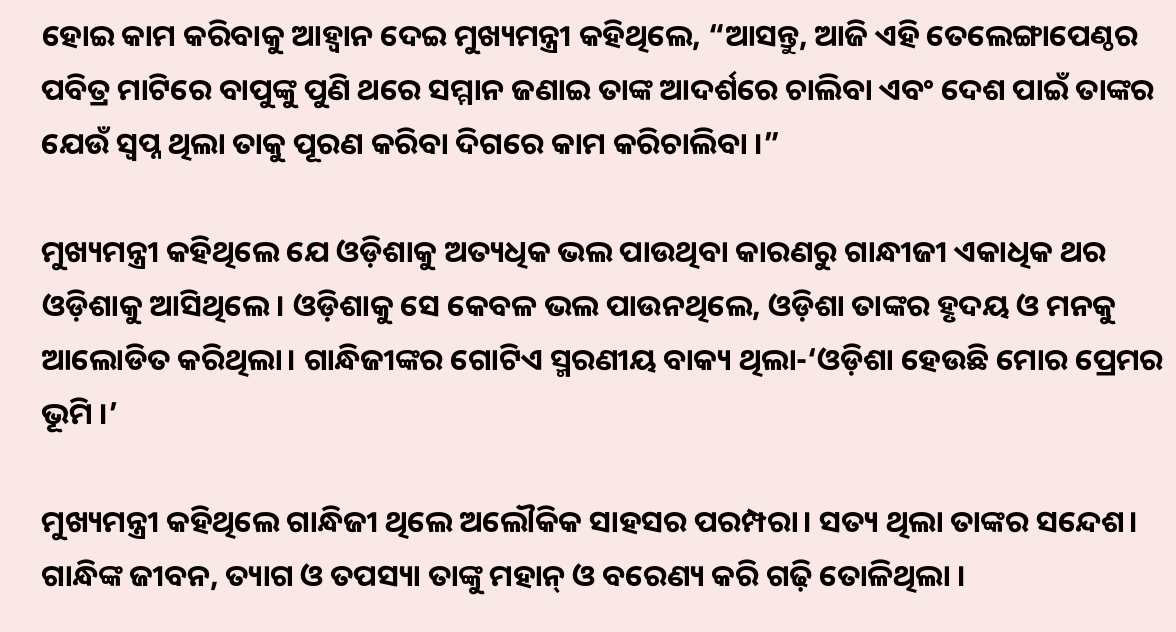ହୋଇ କାମ କରିବାକୁ ଆହ୍ବାନ ଦେଇ ମୁଖ୍ୟମନ୍ତ୍ରୀ କହିଥିଲେ, “ଆସନ୍ତୁ, ଆଜି ଏହି ତେଲେଙ୍ଗାପେଣ୍ଠର ପବିତ୍ର ମାଟିରେ ବାପୁଙ୍କୁ ପୁଣି ଥରେ ସମ୍ମାନ ଜଣାଇ ତାଙ୍କ ଆଦର୍ଶରେ ଚାଲିବା ଏବଂ ଦେଶ ପାଇଁ ତାଙ୍କର ଯେଉଁ ସ୍ବପ୍ନ ଥିଲା ତାକୁ ପୂରଣ କରିବା ଦିଗରେ କାମ କରିଚାଲିବା ।”

ମୁଖ୍ୟମନ୍ତ୍ରୀ କହିଥିଲେ ଯେ ଓଡ଼ିଶାକୁ ଅତ୍ୟଧିକ ଭଲ ପାଉଥିବା କାରଣରୁ ଗାନ୍ଧୀଜୀ ଏକାଧିକ ଥର ଓଡ଼ିଶାକୁ ଆସିଥିଲେ। ଓଡ଼ିଶାକୁ ସେ କେବଳ ଭଲ ପାଉନଥିଲେ, ଓଡ଼ିଶା ତାଙ୍କର ହୃଦୟ ଓ ମନକୁ ଆଲୋଡିତ କରିଥିଲା। ଗାନ୍ଧିଜୀଙ୍କର ଗୋଟିଏ ସ୍ମରଣୀୟ ବାକ୍ୟ ଥିଲା-‘ଓଡ଼ିଶା ହେଉଛି ମୋର ପ୍ରେମର ଭୂମି ।’

ମୁଖ୍ୟମନ୍ତ୍ରୀ କହିଥିଲେ ଗାନ୍ଧିଜୀ ଥିଲେ ଅଲୌକିକ ସାହସର ପରମ୍ପରା। ସତ୍ୟ ଥିଲା ତାଙ୍କର ସନ୍ଦେଶ। ଗାନ୍ଧିଙ୍କ ଜୀବନ, ତ୍ୟାଗ ଓ ତପସ୍ୟା ତାଙ୍କୁ ମହାନ୍‌ ଓ ବରେଣ୍ୟ କରି ଗଢ଼ି ତୋଳିଥିଲା ।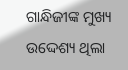ଗାନ୍ଧିଜୀଙ୍କ ମୁଖ୍ୟ ଉଦ୍ଦେଶ୍ୟ ଥିଲା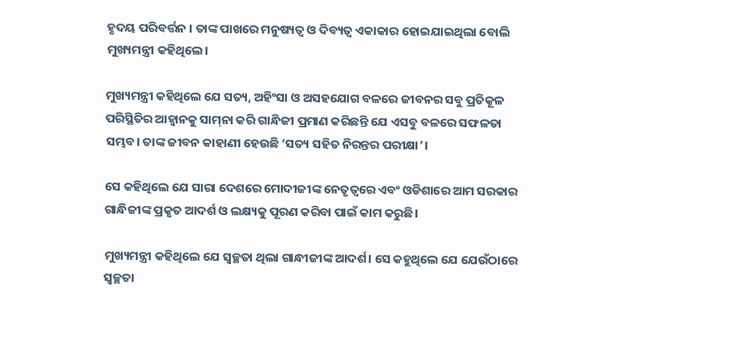ହୃଦୟ ପରିବର୍ତ୍ତନ । ତାଙ୍କ ପାଖରେ ମନୁଷ୍ୟତ୍ୱ ଓ ଦିବ୍ୟତ୍ୱ ଏକାକାର ହୋଇଯାଇଥିଲା ବୋଲି ମୁଖ୍ୟମନ୍ତ୍ରୀ କହିଥିଲେ।

ମୁଖ୍ୟମନ୍ତ୍ରୀ କହିଥିଲେ ଯେ ସତ୍ୟ, ଅହିଂସା ଓ ଅସହଯୋଗ ବଳରେ ଜୀବନର ସବୁ ପ୍ରତିକୂଳ ପରିସ୍ଥିତିର ଆହ୍ୱାନକୁ ସାମ୍‌ନା କରି ଗାନ୍ଧିଜୀ ପ୍ରମାଣ କରିଛନ୍ତି ଯେ ଏସବୁ ବଳରେ ସଫଳତା ସମ୍ଭବ। ତାଙ୍କ ଜୀବନ କାହାଣୀ ହେଉଛି ‘ସତ୍ୟ ସହିତ ନିରନ୍ତର ପରୀକ୍ଷା’।

ସେ କହିଥିଲେ ଯେ ସାରା ଦେଶରେ ମୋଦୀଜୀଙ୍କ ନେତୃତ୍ବରେ ଏବଂ ଓଡିଶାରେ ଆମ ସରକାର ଗାନ୍ଧିଜୀଙ୍କ ପ୍ରକୃତ ଆଦର୍ଶ ଓ ଲକ୍ଷ୍ୟକୁ ପୂରଣ କରିବା ପାଇଁ କାମ କରୁଛି।

ମୁଖ୍ୟମନ୍ତ୍ରୀ କହିଥିଲେ ଯେ ସ୍ବଚ୍ଛତା ଥିଲା ଗାନ୍ଧୀଜୀଙ୍କ ଆଦର୍ଶ। ସେ କହୁଥିଲେ ଯେ ଯେଉଁଠାରେ ସ୍ବଚ୍ଛତା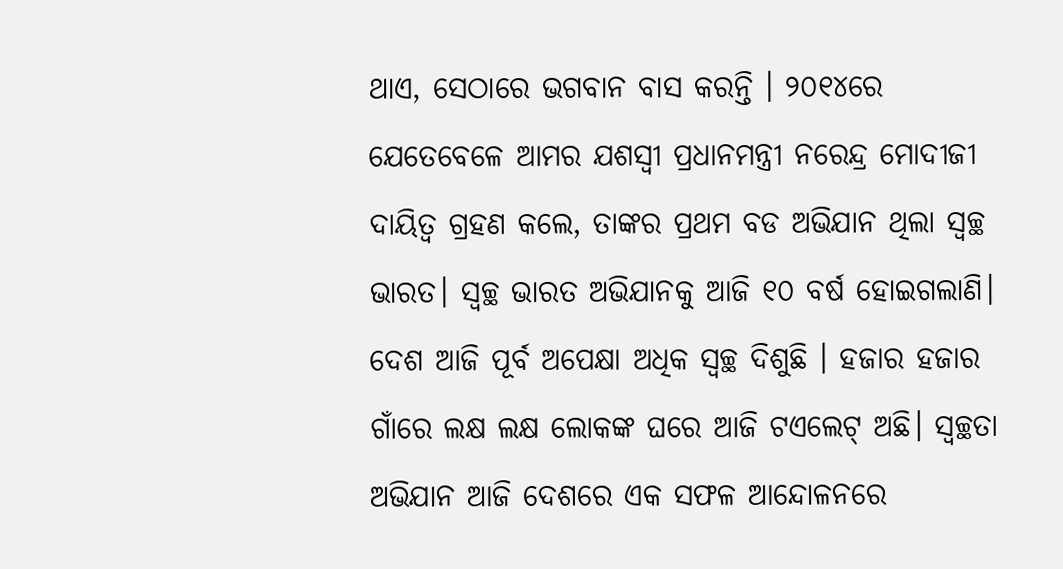ଥାଏ, ସେଠାରେ ଭଗବାନ ବାସ କରନ୍ତି । ୨୦୧୪ରେ ଯେତେବେଳେ ଆମର ଯଶସ୍ବୀ ପ୍ରଧାନମନ୍ତ୍ରୀ ନରେନ୍ଦ୍ର ମୋଦୀଜୀ ଦାୟିତ୍ବ ଗ୍ରହଣ କଲେ, ତାଙ୍କର ପ୍ରଥମ ବଡ ଅଭିଯାନ ଥିଲା ସ୍ବଚ୍ଛ ଭାରତ। ସ୍ବଚ୍ଛ ଭାରତ ଅଭିଯାନକୁ ଆଜି ୧୦ ବର୍ଷ ହୋଇଗଲାଣି। ଦେଶ ଆଜି ପୂର୍ବ ଅପେକ୍ଷା ଅଧିକ ସ୍ବଚ୍ଛ ଦିଶୁଛି । ହଜାର ହଜାର ଗାଁରେ ଲକ୍ଷ ଲକ୍ଷ ଲୋକଙ୍କ ଘରେ ଆଜି ଟଏଲେଟ୍‌ ଅଛି। ସ୍ବଚ୍ଛତା ଅଭିଯାନ ଆଜି ଦେଶରେ ଏକ ସଫଳ ଆନ୍ଦୋଳନରେ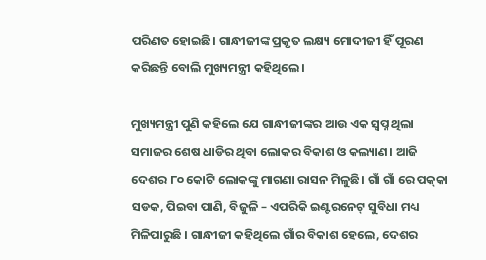ପରିଣତ ହୋଇଛି। ଗାନ୍ଧୀଜୀଙ୍କ ପ୍ରକୃତ ଲକ୍ଷ୍ୟ ମୋଦୀଜୀ ହିଁ ପୂରଣ କରିଛନ୍ତି ବୋଲି ମୁଖ୍ୟମନ୍ତ୍ରୀ କହିଥିଲେ।

ମୁଖ୍ୟମନ୍ତ୍ରୀ ପୁଣି କହିଲେ ଯେ ଗାନ୍ଧୀଜୀଙ୍କର ଆଉ ଏକ ସ୍ବପ୍ନ ଥିଲା ସମାଜର ଶେଷ ଧାଡିର ଥିବା ଲୋକର ବିକାଶ ଓ କଲ୍ୟାଣ। ଆଜି ଦେଶର ୮୦ କୋଟି ଲୋକଙ୍କୁ ମାଗଣା ରାସନ ମିଳୁଛି। ଗାଁ ଗାଁ ରେ ପକ୍‌କା ସଡକ, ପିଇବା ପାଣି, ବିଜୁଳି – ଏପରିକି ଇଣ୍ଟରନେଟ୍‌ ସୁବିଧା ମଧ୍ୟ ମିଳିପାରୁଛି । ଗାନ୍ଧୀଜୀ କହିଥିଲେ ଗାଁର ବିକାଶ ହେଲେ, ଦେଶର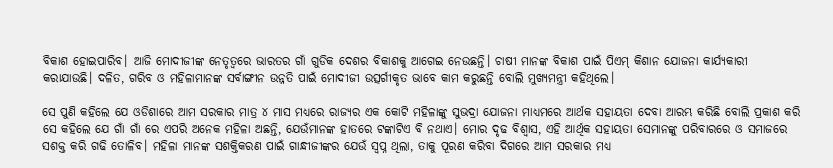ବିକାଶ ହୋଇପାରିବ। ଆଜି ମୋଦୀଜୀଙ୍କ ନେତୃତ୍ବରେ ଭାରତର ଗାଁ ଗୁଡିକ ଦେଶର ବିକାଶକୁ ଆଗେଇ ନେଉଛନ୍ତି। ଚାଷୀ ମାନଙ୍କ ବିକାଶ ପାଇଁ ପିଏମ୍ କିଶାନ ଯୋଜନା କାର୍ଯ୍ୟକାରୀ କରାଯାଉଛି। ଦଳିତ, ଗରିବ ଓ ମହିଳାମାନଙ୍କ ସର୍ବାଙ୍ଗୀନ ଉନ୍ନତି ପାଇଁ ମୋଦୀଜୀ ଉତ୍ସର୍ଗୀକୃତ ଭାବେ କାମ କରୁଛନ୍ତି ବୋଲି ମୁଖ୍ୟମନ୍ତ୍ରୀ କହିଥିଲେ।

ସେ ପୁଣି କହିଲେ ଯେ ଓଡିଶାରେ ଆମ ସରକାର ମାତ୍ର ୪ ମାସ ମଧ୍ୟରେ ରାଜ୍ୟର ଏକ କୋଟି ମହିଳାଙ୍କୁ ସୁଭଦ୍ରା ଯୋଜନା ମାଧ୍ୟମରେ ଆର୍ଥକ ସହାୟତା ଦେବା ଆରମ୍ଭ କରିଛି ବୋଲି ପ୍ରକାଶ କରି ସେ କହିଲେ ଯେ ଗାଁ ଗାଁ ରେ ଏପରି ଅନେକ ମହିଳା ଅଛନ୍ତି, ଯେଉଁମାନଙ୍କ ହାତରେ ଟଙ୍କାଟିଏ ବି ନଥାଏ। ମୋର ଦୃଢ ବିଶ୍ବାସ, ଏହି ଆର୍ଥିକ ସହାୟତା ସେମାନଙ୍କୁ ପରିବାରରେ ଓ ସମାଜରେ ସଶକ୍ତ କରି ଗଢି ତୋଳିବ। ମହିଳା ମାନଙ୍କ ସଶକ୍ତିକରଣ ପାଇଁ ଗାନ୍ଧୀଜୀଙ୍କର ଯେଉଁ ସ୍ବପ୍ନ ଥିଲା, ତାକୁ ପୂରଣ କରିବା ଦିଗରେ ଆମ ସରକାର ମଧ୍ୟ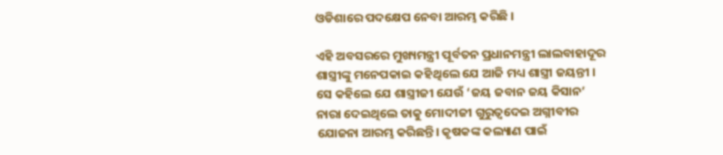ଓଡିଶାରେ ପଦକ୍ଷେପ ନେବା ଆରମ୍ଭ କରିଛି ।

ଏହି ଅବସରରେ ମୁଖ୍ୟମନ୍ତ୍ରୀ ପୂର୍ବତନ ପ୍ରଧାନମନ୍ତ୍ରୀ ଲାଲବାହାଦୂର ଶାସ୍ତ୍ରୀଙ୍କୁ ମନେପକାଇ କହିଥିଲେ ଯେ ଆଜି ମଧ୍ୟ ଶାସ୍ତ୍ରୀ ଜୟନ୍ତୀ । ସେ କହିଲେ ଯେ ଶାସ୍ତ୍ରୀଜୀ ଯେଉଁ ‘ଜୟ ଜବାନ ଜୟ କିସାନ’ ନାରା ଦେଇଥିଲେ ତାକୁ ମୋଦୀଜୀ ଗୁରୁତ୍ବଦେଇ ଅଗ୍ନୀବୀର ଯୋଜନା ଆରମ୍ଭ କରିଛନ୍ତି। କୃଷକଙ୍କ କଲ୍ୟାଣ ପାଇଁ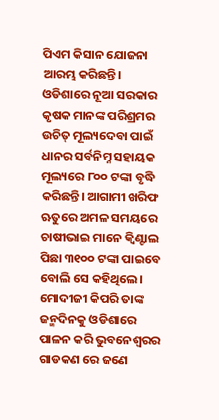ପିଏମ କିସାନ ଯୋଜନା ଆରମ୍ଭ କରିଛନ୍ତି। ଓଡିଶାରେ ନୂଆ ସରକାର କୃଷକ ମାନଙ୍କ ପରିଶ୍ରମର ଉଚିତ୍ ମୂଲ୍ୟଦେବା ପାଇଁ ଧାନର ସର୍ବନିମ୍ନ ସହାୟକ ମୂଲ୍ୟରେ ୮୦୦ ଟଙ୍କା ବୃଦ୍ଧି କରିଛନ୍ତି। ଆଗାମୀ ଖରିଫ ଋତୁରେ ଅମଳ ସମୟରେ ଚାଷୀଭାଇ ମାନେ କ୍ବିଣ୍ଟାଲ ପିଛା ୩୧୦୦ ଟଙ୍କା ପାଇବେ ବୋଲି ସେ କହିଥିଲେ।
ମୋଦୀଜୀ କିପରି ତାଙ୍କ ଜନ୍ମଦିନକୁ ଓଡିଶାରେ ପାଳନ କରି ଭୁବନେଶ୍ବରର ଗାଡକଣ ରେ ଜଣେ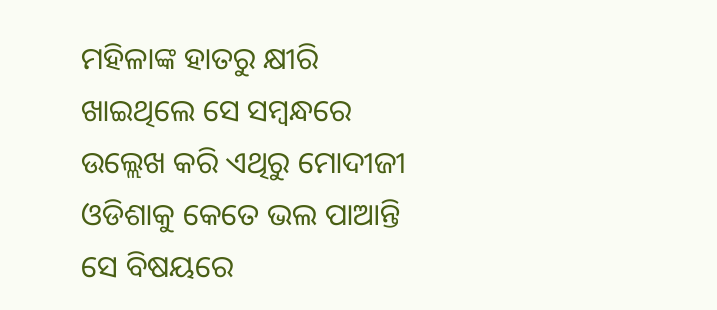ମହିଳାଙ୍କ ହାତରୁ କ୍ଷୀରି ଖାଇଥିଲେ ସେ ସମ୍ବନ୍ଧରେ ଉଲ୍ଲେଖ କରି ଏଥିରୁ ମୋଦୀଜୀ ଓଡିଶାକୁ କେତେ ଭଲ ପାଆନ୍ତି ସେ ବିଷୟରେ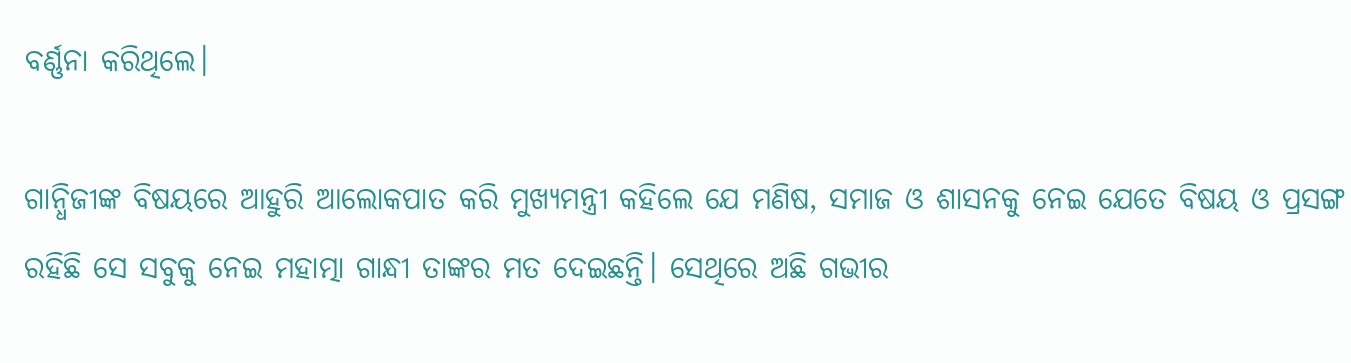ବର୍ଣ୍ଣନା କରିଥିଲେ।

ଗାନ୍ଧିଜୀଙ୍କ ବିଷୟରେ ଆହୁରି ଆଲୋକପାତ କରି ମୁଖ୍ୟମନ୍ତ୍ରୀ କହିଲେ ଯେ ମଣିଷ, ସମାଜ ଓ ଶାସନକୁ ନେଇ ଯେତେ ବିଷୟ ଓ ପ୍ରସଙ୍ଗ ରହିଛି ସେ ସବୁକୁ ନେଇ ମହାତ୍ମା ଗାନ୍ଧୀ ତାଙ୍କର ମତ ଦେଇଛନ୍ତି। ସେଥିରେ ଅଛି ଗଭୀର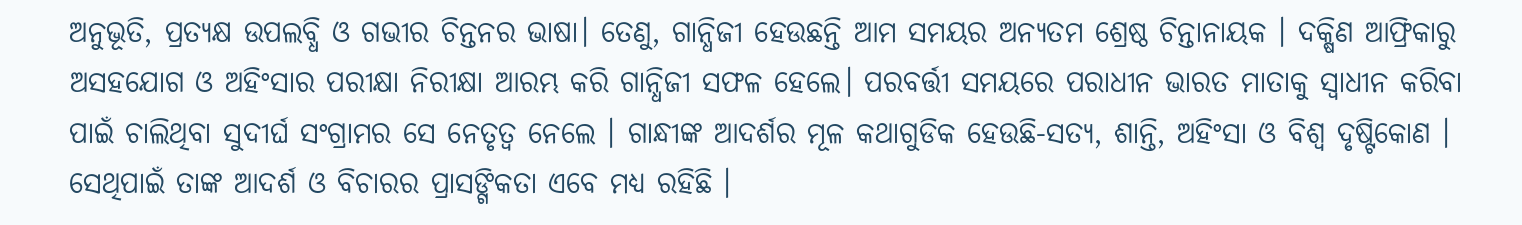ଅନୁଭୂତି, ପ୍ରତ୍ୟକ୍ଷ ଉପଲବ୍ଧି ଓ ଗଭୀର ଚିନ୍ତନର ଭାଷା। ତେଣୁ, ଗାନ୍ଧିଜୀ ହେଉଛନ୍ତି ଆମ ସମୟର ଅନ୍ୟତମ ଶ୍ରେଷ୍ଠ ଚିନ୍ତାନାୟକ । ଦକ୍ଷିଣ ଆଫ୍ରିକାରୁ ଅସହଯୋଗ ଓ ଅହିଂସାର ପରୀକ୍ଷା ନିରୀକ୍ଷା ଆରମ୍ଭ କରି ଗାନ୍ଧିଜୀ ସଫଳ ହେଲେ। ପରବର୍ତ୍ତୀ ସମୟରେ ପରାଧୀନ ଭାରତ ମାତାକୁ ସ୍ୱାଧୀନ କରିବା ପାଇଁ ଚାଲିଥିବା ସୁଦୀର୍ଘ ସଂଗ୍ରାମର ସେ ନେତୃତ୍ୱ ନେଲେ । ଗାନ୍ଧୀଙ୍କ ଆଦର୍ଶର ମୂଳ କଥାଗୁଡିକ ହେଉଛି-ସତ୍ୟ, ଶାନ୍ତି, ଅହିଂସା ଓ ବିଶ୍ୱ ଦୃଷ୍ଟିକୋଣ । ସେଥିପାଇଁ ତାଙ୍କ ଆଦର୍ଶ ଓ ବିଚାରର ପ୍ରାସଙ୍ଗିକତା ଏବେ ମଧ୍ୟ ରହିଛି ।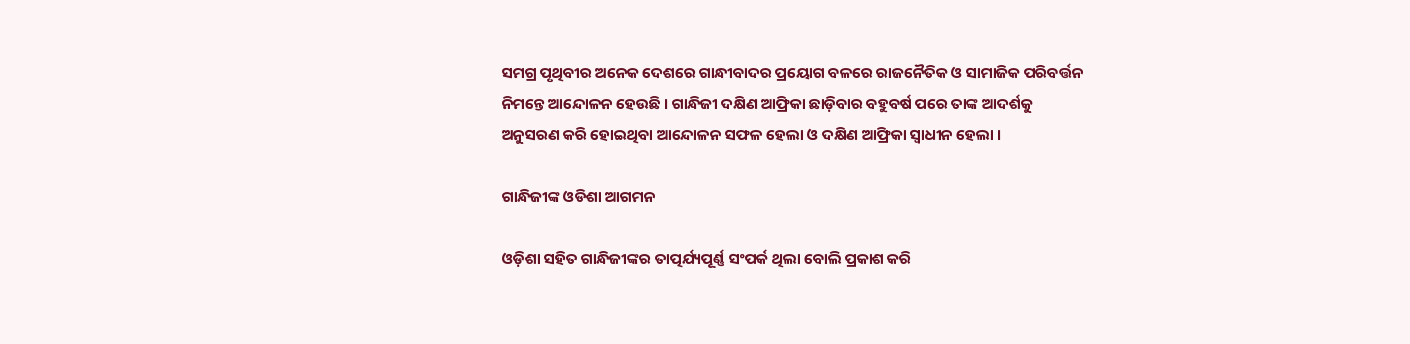ସମଗ୍ର ପୃଥିବୀର ଅନେକ ଦେଶରେ ଗାନ୍ଧୀବାଦର ପ୍ରୟୋଗ ବଳରେ ରାଜନୈତିକ ଓ ସାମାଜିକ ପରିବର୍ତ୍ତନ ନିମନ୍ତେ ଆନ୍ଦୋଳନ ହେଉଛି । ଗାନ୍ଧିଜୀ ଦକ୍ଷିଣ ଆଫ୍ରିକା ଛାଡ଼ିବାର ବହୁବର୍ଷ ପରେ ତାଙ୍କ ଆଦର୍ଶକୁ ଅନୁସରଣ କରି ହୋଇଥିବା ଆନ୍ଦୋଳନ ସଫଳ ହେଲା ଓ ଦକ୍ଷିଣ ଆଫ୍ରିକା ସ୍ୱାଧୀନ ହେଲା ।

ଗାନ୍ଧିଜୀଙ୍କ ଓଡିଶା ଆଗମନ

ଓଡ଼ିଶା ସହିତ ଗାନ୍ଧିଜୀଙ୍କର ତାତ୍ପର୍ଯ୍ୟପୂର୍ଣ୍ଣ ସଂପର୍କ ଥିଲା ବୋଲି ପ୍ରକାଶ କରି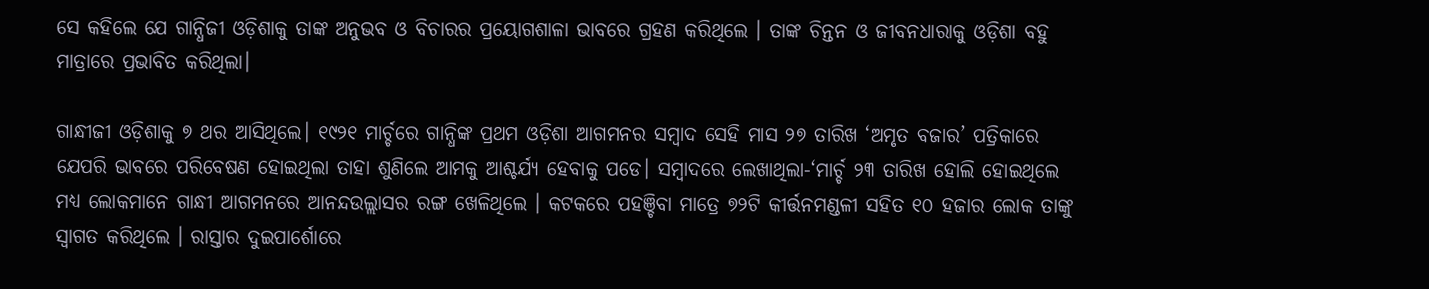ସେ କହିଲେ ଯେ ଗାନ୍ଧିଜୀ ଓଡ଼ିଶାକୁ ତାଙ୍କ ଅନୁଭବ ଓ ବିଚାରର ପ୍ରୟୋଗଶାଳା ଭାବରେ ଗ୍ରହଣ କରିଥିଲେ । ତାଙ୍କ ଚିନ୍ତନ ଓ ଜୀବନଧାରାକୁ ଓଡ଼ିଶା ବହୁ ମାତ୍ରାରେ ପ୍ରଭାବିତ କରିଥିଲା।

ଗାନ୍ଧୀଜୀ ଓଡ଼ିଶାକୁ ୭ ଥର ଆସିଥିଲେ। ୧୯୨୧ ମାର୍ଚ୍ଚରେ ଗାନ୍ଧିଙ୍କ ପ୍ରଥମ ଓଡ଼ିଶା ଆଗମନର ସମ୍ବାଦ ସେହି ମାସ ୨୭ ତାରିଖ ‘ଅମୃତ ବଜାର’ ପତ୍ରିକାରେ ଯେପରି ଭାବରେ ପରିବେଷଣ ହୋଇଥିଲା ତାହା ଶୁଣିଲେ ଆମକୁ ଆଶ୍ଚର୍ଯ୍ୟ ହେବାକୁ ପଡେ। ସମ୍ବାଦରେ ଲେଖାଥିଲା-‘ମାର୍ଚ୍ଚ ୨୩ ତାରିଖ ହୋଲି ହୋଇଥିଲେ ମଧ୍ୟ ଲୋକମାନେ ଗାନ୍ଧୀ ଆଗମନରେ ଆନନ୍ଦଉଲ୍ଲାସର ରଙ୍ଗ ଖେଳିଥିଲେ । କଟକରେ ପହଞ୍ଚିବା ମାତ୍ରେ ୭୨ଟି କୀର୍ତ୍ତନମଣ୍ଡଳୀ ସହିତ ୧୦ ହଜାର ଲୋକ ତାଙ୍କୁ ସ୍ୱାଗତ କରିଥିଲେ । ରାସ୍ତାର ଦୁଇପାର୍ଶୋରେ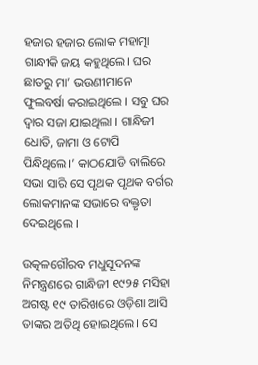ହଜାର ହଜାର ଲୋକ ମହାତ୍ମା ଗାନ୍ଧୀକି ଜୟ କହୁଥିଲେ। ଘର ଛାତରୁ ମା’ ଭଉଣୀମାନେ ଫୁଲବର୍ଷା କରାଇଥିଲେ । ସବୁ ଘର ଦ୍ୱାର ସଜା ଯାଇଥିଲା । ଗାନ୍ଧିଜୀ ଧୋତି, ଜାମା ଓ ଟୋପି ପିନ୍ଧିଥିଲେ।’ କାଠଯୋଡି ବାଲିରେ ସଭା ସାରି ସେ ପୃଥକ ପୃଥକ ବର୍ଗର ଲୋକମାନଙ୍କ ସଭାରେ ବକ୍ତୃତା ଦେଇଥିଲେ ।

ଉତ୍କଳଗୌରବ ମଧୁସୂଦନଙ୍କ ନିମନ୍ତ୍ରଣରେ ଗାନ୍ଧିଜୀ ୧୯୨୫ ମସିହା ଅଗଷ୍ଟ ୧୯ ତାରିଖରେ ଓଡ଼ିଶା ଆସି ତାଙ୍କର ଅତିଥି ହୋଇଥିଲେ। ସେ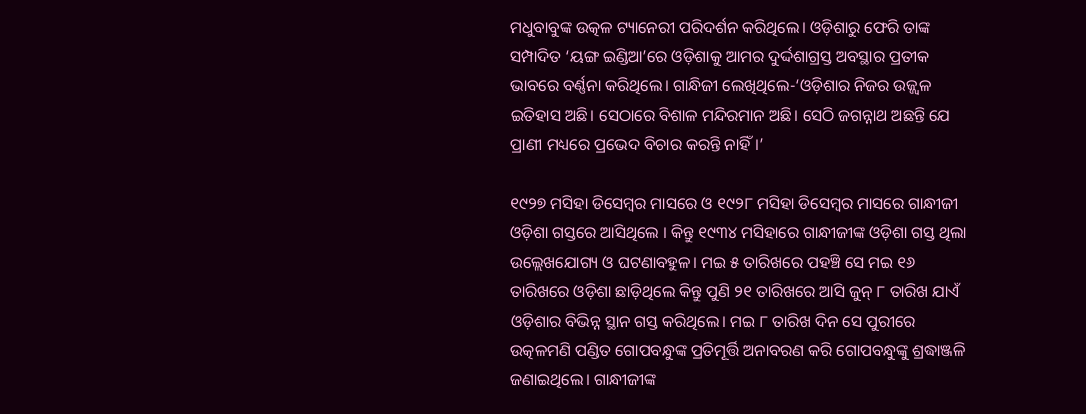ମଧୁବାବୁଙ୍କ ଉତ୍କଳ ଟ୍ୟାନେରୀ ପରିଦର୍ଶନ କରିଥିଲେ। ଓଡ଼ିଶାରୁ ଫେରି ତାଙ୍କ ସମ୍ପାଦିତ ‘ୟଙ୍ଗ ଇଣ୍ଡିଆ’ରେ ଓଡ଼ିଶାକୁ ଆମର ଦୁର୍ଦ୍ଦଶାଗ୍ରସ୍ତ ଅବସ୍ଥାର ପ୍ରତୀକ ଭାବରେ ବର୍ଣ୍ଣନା କରିଥିଲେ। ଗାନ୍ଧିଜୀ ଲେଖିଥିଲେ-‘ଓଡ଼ିଶାର ନିଜର ଉଜ୍ଜ୍ୱଳ ଇତିହାସ ଅଛି। ସେଠାରେ ବିଶାଳ ମନ୍ଦିରମାନ ଅଛି। ସେଠି ଜଗନ୍ନାଥ ଅଛନ୍ତି ଯେ ପ୍ରାଣୀ ମଧ୍ୟରେ ପ୍ରଭେଦ ବିଚାର କରନ୍ତି ନାହିଁ।’

୧୯୨୭ ମସିହା ଡିସେମ୍ବର ମାସରେ ଓ ୧୯୨୮ ମସିହା ଡିସେମ୍ବର ମାସରେ ଗାନ୍ଧୀଜୀ ଓଡ଼ିଶା ଗସ୍ତରେ ଆସିଥିଲେ । କିନ୍ତୁ ୧୯୩୪ ମସିହାରେ ଗାନ୍ଧୀଜୀଙ୍କ ଓଡ଼ିଶା ଗସ୍ତ ଥିଲା ଉଲ୍ଲେଖଯୋଗ୍ୟ ଓ ଘଟଣାବହୁଳ। ମଇ ୫ ତାରିଖରେ ପହଞ୍ଚି ସେ ମଇ ୧୬ ତାରିଖରେ ଓଡ଼ିଶା ଛାଡ଼ିଥିଲେ କିନ୍ତୁ ପୁଣି ୨୧ ତାରିଖରେ ଆସି ଜୁନ୍‌ ୮ ତାରିଖ ଯାଏଁ ଓଡ଼ିଶାର ବିଭିନ୍ନ ସ୍ଥାନ ଗସ୍ତ କରିଥିଲେ। ମଇ ୮ ତାରିଖ ଦିନ ସେ ପୁରୀରେ ଉତ୍କଳମଣି ପଣ୍ଡିତ ଗୋପବନ୍ଧୁଙ୍କ ପ୍ରତିମୂର୍ତ୍ତି ଅନାବରଣ କରି ଗୋପବନ୍ଧୁଙ୍କୁ ଶ୍ରଦ୍ଧାଞ୍ଜଳି ଜଣାଇଥିଲେ। ଗାନ୍ଧୀଜୀଙ୍କ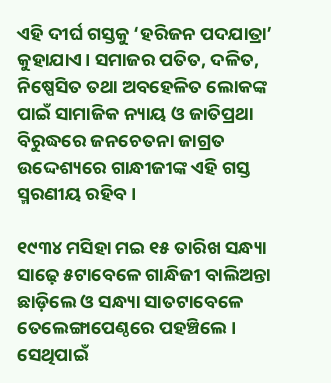ଏହି ଦୀର୍ଘ ଗସ୍ତକୁ ‘ହରିଜନ ପଦଯାତ୍ରା’ କୁହାଯାଏ। ସମାଜର ପତିତ, ଦଳିତ, ନିଷ୍ପେସିତ ତଥା ଅବହେଳିତ ଲୋକଙ୍କ ପାଇଁ ସାମାଜିକ ନ୍ୟାୟ ଓ ଜାତିପ୍ରଥା ବିରୁଦ୍ଧରେ ଜନଚେତନା ଜାଗ୍ରତ ଉଦ୍ଦେଶ୍ୟରେ ଗାନ୍ଧୀଜୀଙ୍କ ଏହି ଗସ୍ତ ସ୍ମରଣୀୟ ରହିବ।

୧୯୩୪ ମସିହା ମଇ ୧୫ ତାରିଖ ସନ୍ଧ୍ୟା ସାଢ଼େ ୫ଟାବେଳେ ଗାନ୍ଧିଜୀ ବାଲିଅନ୍ତା ଛାଡ଼ିଲେ ଓ ସନ୍ଧ୍ୟା ସାତଟାବେଳେ ତେଲେଙ୍ଗାପେଣ୍ଠରେ ପହଞ୍ଚିଲେ । ସେଥିପାଇଁ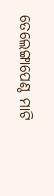ତେଲେଙ୍ଗାପେଣ୍ଠ ମାଟି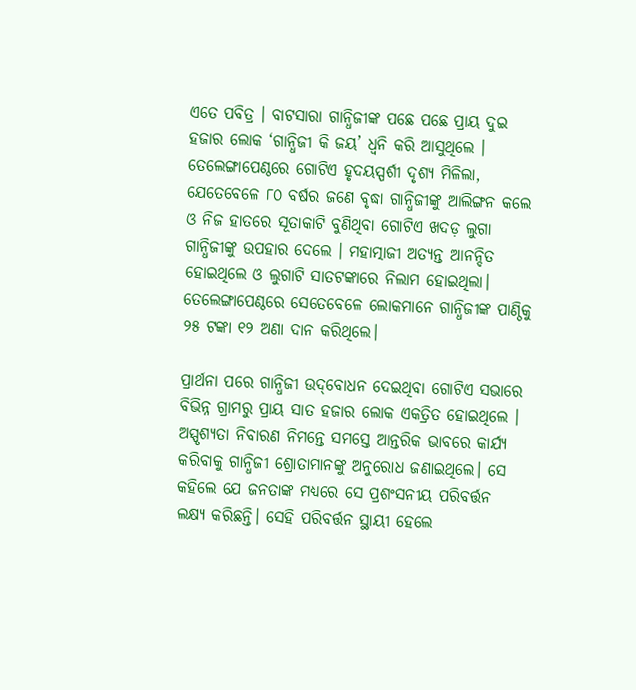ଏତେ ପବିତ୍ର । ବାଟସାରା ଗାନ୍ଧିଜୀଙ୍କ ପଛେ ପଛେ ପ୍ରାୟ ଦୁଇ ହଜାର ଲୋକ ‘ଗାନ୍ଧିଜୀ କି ଜୟ’ ଧ୍ୱନି କରି ଆସୁଥିଲେ । ତେଲେଙ୍ଗାପେଣ୍ଠରେ ଗୋଟିଏ ହୃଦୟସ୍ପର୍ଶୀ ଦୃଶ୍ୟ ମିଳିଲା, ଯେତେବେଳେ ୮୦ ବର୍ଷର ଜଣେ ବୃଦ୍ଧା ଗାନ୍ଧିଜୀଙ୍କୁ ଆଲିଙ୍ଗନ କଲେ ଓ ନିଜ ହାତରେ ସୂତାକାଟି ବୁଣିଥିବା ଗୋଟିଏ ଖଦଡ଼ ଲୁଗା ଗାନ୍ଧିଜୀଙ୍କୁ ଉପହାର ଦେଲେ । ମହାତ୍ମାଜୀ ଅତ୍ୟନ୍ତ ଆନନ୍ଦିତ ହୋଇଥିଲେ ଓ ଲୁଗାଟି ସାତଟଙ୍କାରେ ନିଲାମ ହୋଇଥିଲା। ତେଲେଙ୍ଗାପେଣ୍ଠରେ ସେତେବେଳେ ଲୋକମାନେ ଗାନ୍ଧିଜୀଙ୍କ ପାଣ୍ଠିକୁ ୨୫ ଟଙ୍କା ୧୨ ଅଣା ଦାନ କରିଥିଲେ।

ପ୍ରାର୍ଥନା ପରେ ଗାନ୍ଧିଜୀ ଉଦ୍‌ବୋଧନ ଦେଇଥିବା ଗୋଟିଏ ସଭାରେ ବିଭିନ୍ନ ଗ୍ରାମରୁ ପ୍ରାୟ ସାତ ହଜାର ଲୋକ ଏକତ୍ରିତ ହୋଇଥିଲେ । ଅସ୍ପୃଶ୍ୟତା ନିବାରଣ ନିମନ୍ତେ ସମସ୍ତେ ଆନ୍ତରିକ ଭାବରେ କାର୍ଯ୍ୟ କରିବାକୁ ଗାନ୍ଧିଜୀ ଶ୍ରୋତାମାନଙ୍କୁ ଅନୁରୋଧ ଜଣାଇଥିଲେ। ସେ କହିଲେ ଯେ ଜନତାଙ୍କ ମଧ୍ୟରେ ସେ ପ୍ରଶଂସନୀୟ ପରିବର୍ତ୍ତନ ଲକ୍ଷ୍ୟ କରିଛନ୍ତି। ସେହି ପରିବର୍ତ୍ତନ ସ୍ଥାୟୀ ହେଲେ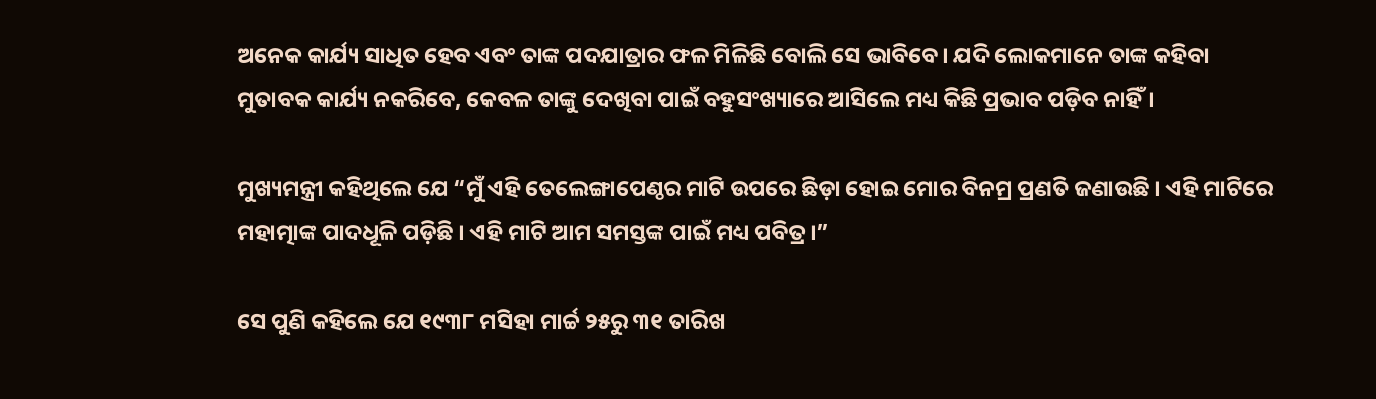ଅନେକ କାର୍ଯ୍ୟ ସାଧିତ ହେବ ଏବଂ ତାଙ୍କ ପଦଯାତ୍ରାର ଫଳ ମିଳିଛି ବୋଲି ସେ ଭାବିବେ। ଯଦି ଲୋକମାନେ ତାଙ୍କ କହିବା ମୁତାବକ କାର୍ଯ୍ୟ ନକରିବେ, କେବଳ ତାଙ୍କୁ ଦେଖିବା ପାଇଁ ବହୁସଂଖ୍ୟାରେ ଆସିଲେ ମଧ୍ୟ କିଛି ପ୍ରଭାବ ପଡ଼ିବ ନାହିଁ।

ମୁଖ୍ୟମନ୍ତ୍ରୀ କହିଥିଲେ ଯେ “ମୁଁ ଏହି ତେଲେଙ୍ଗାପେଣ୍ଠର ମାଟି ଉପରେ ଛିଡ଼ା ହୋଇ ମୋର ବିନମ୍ର ପ୍ରଣତି ଜଣାଉଛି । ଏହି ମାଟିରେ ମହାତ୍ମାଙ୍କ ପାଦଧୂଳି ପଡ଼ିଛି । ଏହି ମାଟି ଆମ ସମସ୍ତଙ୍କ ପାଇଁ ମଧ୍ୟ ପବିତ୍ର।”

ସେ ପୁଣି କହିଲେ ଯେ ୧୯୩୮ ମସିହା ମାର୍ଚ୍ଚ ୨୫ରୁ ୩୧ ତାରିଖ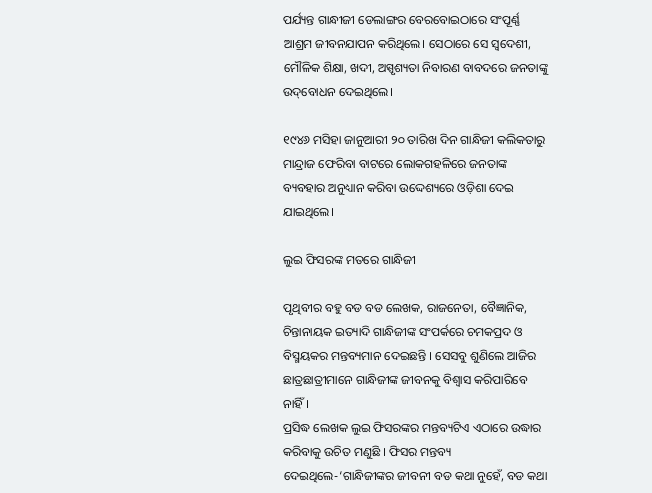ପର୍ଯ୍ୟନ୍ତ ଗାନ୍ଧୀଜୀ ଡେଲାଙ୍ଗର ବେରବୋଇଠାରେ ସଂପୂର୍ଣ୍ଣ ଆଶ୍ରମ ଜୀବନଯାପନ କରିଥିଲେ। ସେଠାରେ ସେ ସ୍ୱଦେଶୀ, ମୌଳିକ ଶିକ୍ଷା, ଖଦୀ, ଅସ୍ପୃଶ୍ୟତା ନିବାରଣ ବାବଦରେ ଜନତାଙ୍କୁ ଉଦ୍‌ବୋଧନ ଦେଇଥିଲେ।

୧୯୪୬ ମସିହା ଜାନୁଆରୀ ୨୦ ତାରିଖ ଦିନ ଗାନ୍ଧିଜୀ କଲିକତାରୁ ମାନ୍ଦ୍ରାଜ ଫେରିବା ବାଟରେ ଲୋକଗହଳିରେ ଜନତାଙ୍କ ବ୍ୟବହାର ଅନୁଧ୍ୟାନ କରିବା ଉଦ୍ଦେଶ୍ୟରେ ଓଡ଼ିଶା ଦେଇ ଯାଇଥିଲେ।

ଲୁଇ ଫିସରଙ୍କ ମତରେ ଗାନ୍ଧିଜୀ

ପୃଥିବୀର ବହୁ ବଡ ବଡ ଲେଖକ, ରାଜନେତା, ବୈଜ୍ଞାନିକ, ଚିନ୍ତାନାୟକ ଇତ୍ୟାଦି ଗାନ୍ଧିଜୀଙ୍କ ସଂପର୍କରେ ଚମକପ୍ରଦ ଓ ବିସ୍ମୟକର ମନ୍ତବ୍ୟମାନ ଦେଇଛନ୍ତି । ସେସବୁ ଶୁଣିଲେ ଆଜିର ଛାତ୍ରଛାତ୍ରୀମାନେ ଗାନ୍ଧିଜୀଙ୍କ ଜୀବନକୁ ବିଶ୍ୱାସ କରିପାରିବେ ନାହିଁ।
ପ୍ରସିଦ୍ଧ ଲେଖକ ଲୁଇ ଫିସରଙ୍କର ମନ୍ତବ୍ୟଟିଏ ଏଠାରେ ଉଦ୍ଧାର କରିବାକୁ ଉଚିତ ମଣୁଛି । ଫିସର ମନ୍ତବ୍ୟ ଦେଇଥିଲେ-‘ଗାନ୍ଧିଜୀଙ୍କର ଜୀବନୀ ବଡ କଥା ନୁହେଁ, ବଡ କଥା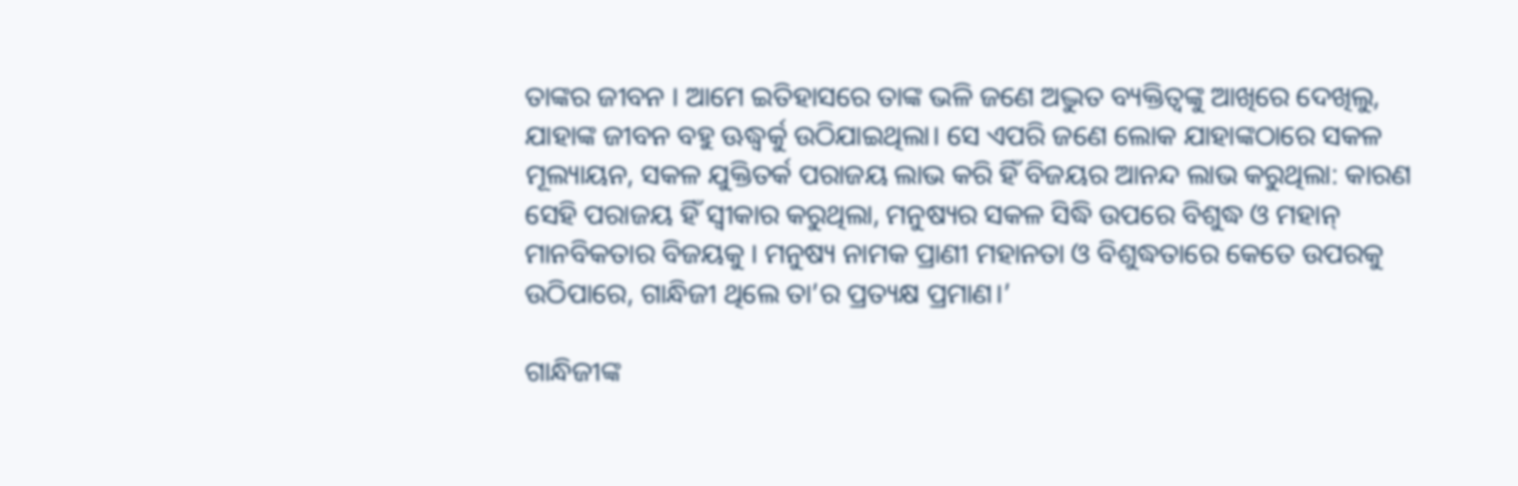ତାଙ୍କର ଜୀବନ । ଆମେ ଇତିହାସରେ ତାଙ୍କ ଭଳି ଜଣେ ଅଦ୍ଭୁତ ବ୍ୟକ୍ତିତ୍ୱଙ୍କୁ ଆଖିରେ ଦେଖିଲୁ, ଯାହାଙ୍କ ଜୀବନ ବହୁ ଊଦ୍ଧ୍ୱର୍କୁ ଉଠିଯାଇଥିଲା। ସେ ଏପରି ଜଣେ ଲୋକ ଯାହାଙ୍କଠାରେ ସକଳ ମୂଲ୍ୟାୟନ, ସକଳ ଯୁକ୍ତିତର୍କ ପରାଜୟ ଲାଭ କରି ହିଁ ବିଜୟର ଆନନ୍ଦ ଲାଭ କରୁଥିଲା: କାରଣ ସେହି ପରାଜୟ ହିଁ ସ୍ୱୀକାର କରୁଥିଲା, ମନୁଷ୍ୟର ସକଳ ସିଦ୍ଧି ଉପରେ ବିଶୁଦ୍ଧ ଓ ମହାନ୍‌ ମାନବିକତାର ବିଜୟକୁ । ମନୁଷ୍ୟ ନାମକ ପ୍ରାଣୀ ମହାନତା ଓ ବିଶୁଦ୍ଧତାରେ କେତେ ଉପରକୁ ଉଠିପାରେ, ଗାନ୍ଧିଜୀ ଥିଲେ ତା’ର ପ୍ରତ୍ୟକ୍ଷ ପ୍ରମାଣ।’

ଗାନ୍ଧିଜୀଙ୍କ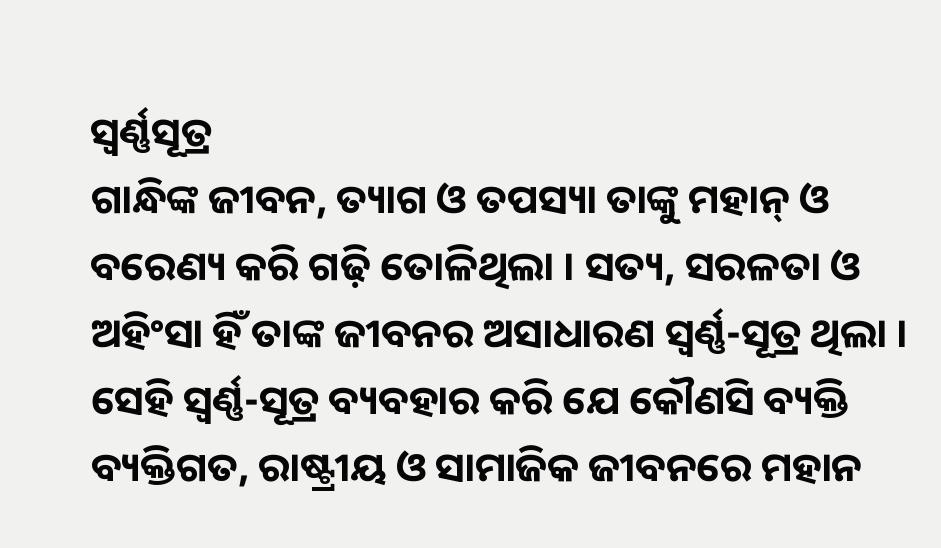ସ୍ବର୍ଣ୍ଣସୂତ୍ର
ଗାନ୍ଧିଙ୍କ ଜୀବନ, ତ୍ୟାଗ ଓ ତପସ୍ୟା ତାଙ୍କୁ ମହାନ୍‌ ଓ ବରେଣ୍ୟ କରି ଗଢ଼ି ତୋଳିଥିଲା । ସତ୍ୟ, ସରଳତା ଓ ଅହିଂସା ହିଁ ତାଙ୍କ ଜୀବନର ଅସାଧାରଣ ସ୍ୱର୍ଣ୍ଣ-ସୂତ୍ର ଥିଲା । ସେହି ସ୍ୱର୍ଣ୍ଣ-ସୂତ୍ର ବ୍ୟବହାର କରି ଯେ କୌଣସି ବ୍ୟକ୍ତି ବ୍ୟକ୍ତିଗତ, ରାଷ୍ଟ୍ରୀୟ ଓ ସାମାଜିକ ଜୀବନରେ ମହାନ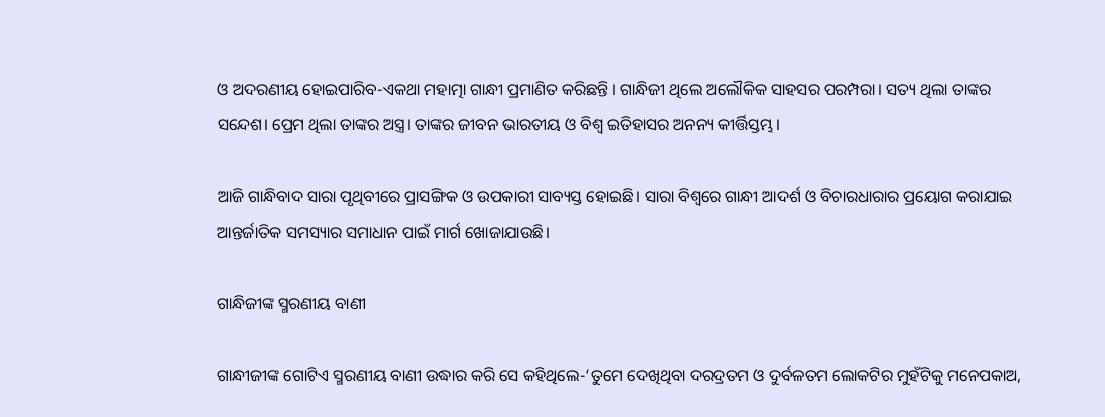ଓ ଅଦରଣୀୟ ହୋଇପାରିବ-ଏକଥା ମହାତ୍ମା ଗାନ୍ଧୀ ପ୍ରମାଣିତ କରିଛନ୍ତି । ଗାନ୍ଧିଜୀ ଥିଲେ ଅଲୌକିକ ସାହସର ପରମ୍ପରା। ସତ୍ୟ ଥିଲା ତାଙ୍କର ସନ୍ଦେଶ। ପ୍ରେମ ଥିଲା ତାଙ୍କର ଅସ୍ତ୍ର। ତାଙ୍କର ଜୀବନ ଭାରତୀୟ ଓ ବିଶ୍ବ ଇତିହାସର ଅନନ୍ୟ କୀର୍ତ୍ତିସ୍ତମ୍ଭ।

ଆଜି ଗାନ୍ଧିବାଦ ସାରା ପୃଥିବୀରେ ପ୍ରାସଙ୍ଗିକ ଓ ଉପକାରୀ ସାବ୍ୟସ୍ତ ହୋଇଛି। ସାରା ବିଶ୍ୱରେ ଗାନ୍ଧୀ ଆଦର୍ଶ ଓ ବିଚାରଧାରାର ପ୍ରୟୋଗ କରାଯାଇ ଆନ୍ତର୍ଜାତିକ ସମସ୍ୟାର ସମାଧାନ ପାଇଁ ମାର୍ଗ ଖୋଜାଯାଉଛି।

ଗାନ୍ଧିଜୀଙ୍କ ସ୍ମରଣୀୟ ବାଣୀ

ଗାନ୍ଧୀଜୀଙ୍କ ଗୋଟିଏ ସ୍ମରଣୀୟ ବାଣୀ ଉଦ୍ଧାର କରି ସେ କହିଥିଲେ-‘ତୁମେ ଦେଖିଥିବା ଦରଦ୍ରତମ ଓ ଦୁର୍ବଳତମ ଲୋକଟିର ମୁହଁଟିକୁ ମନେପକାଅ,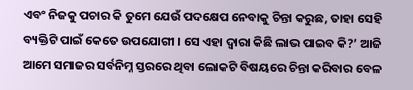ଏବଂ ନିଜକୁ ପଚାର କି ତୁମେ ଯେଉଁ ପଦକ୍ଷେପ ନେବାକୁ ଚିନ୍ତା କରୁଛ, ତାହା ସେହି ବ୍ୟକ୍ତିଟି ପାଇଁ କେତେ ଉପଯୋଗୀ । ସେ ଏହା ଦ୍ୱାରା କିଛି ଲାଭ ପାଇବ କି?’ ଆଜି ଆମେ ସମାଜର ସର୍ବନିମ୍ନ ସ୍ତରରେ ଥିବା ଲୋକଟି ବିଷୟରେ ଚିନ୍ତା କରିବାର ବେଳ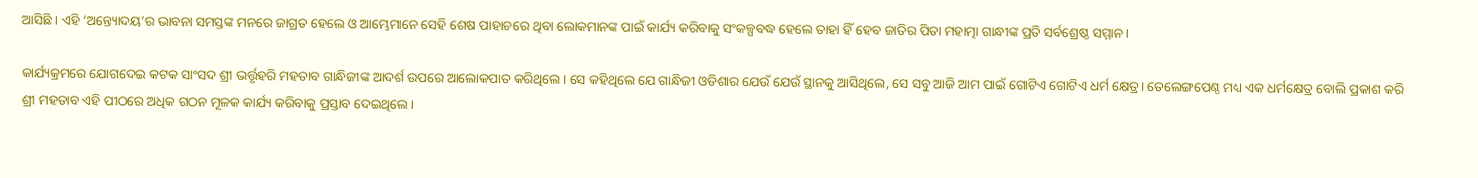ଆସିଛି । ଏହି ‘ଅନ୍ତ୍ୟୋଦୟ’ର ଭାବନା ସମସ୍ତଙ୍କ ମନରେ ଜାଗ୍ରତ ହେଲେ ଓ ଆମ୍ଭେମାନେ ସେହି ଶେଷ ପାହାଚରେ ଥିବା ଲୋକମାନଙ୍କ ପାଇଁ କାର୍ଯ୍ୟ କରିବାକୁ ସଂକଳ୍ପବଦ୍ଧ ହେଲେ ତାହା ହିଁ ହେବ ଜାତିର ପିତା ମହାତ୍ମା ଗାନ୍ଧୀଙ୍କ ପ୍ରତି ସର୍ବଶ୍ରେଷ୍ଠ ସମ୍ମାନ ।

କାର୍ଯ୍ୟକ୍ରମରେ ଯୋଗଦେଇ କଟକ ସାଂସଦ ଶ୍ରୀ ଭର୍ତ୍ତୃହରି ମହତାବ ଗାନ୍ଧିଜୀଙ୍କ ଆଦର୍ଶ ଉପରେ ଆଲୋକପାତ କରିଥିଲେ। ସେ କହିଥିଲେ ଯେ ଗାନ୍ଧିଜୀ ଓଡିଶାର ଯେଉଁ ଯେଉଁ ସ୍ଥାନକୁ ଆସିଥିଲେ, ସେ ସବୁ ଆଜି ଆମ ପାଇଁ ଗୋଟିଏ ଗୋଟିଏ ଧର୍ମ କ୍ଷେତ୍ର। ତେଲେଙ୍ଗପେଣ୍ଠ ମଧ୍ୟ ଏକ ଧର୍ମକ୍ଷେତ୍ର ବୋଲି ପ୍ରକାଶ କରି ଶ୍ରୀ ମହତାବ ଏହି ପୀଠରେ ଅଧିକ ଗଠନ ମୂଳକ କାର୍ଯ୍ୟ କରିବାକୁ ପ୍ରସ୍ତାବ ଦେଇଥିଲେ।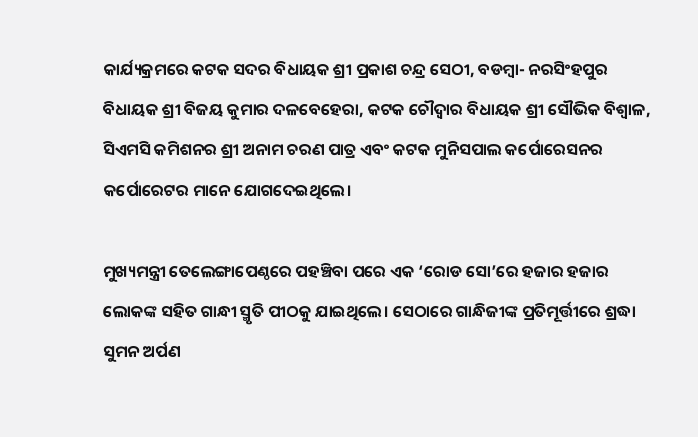କାର୍ଯ୍ୟକ୍ରମରେ କଟକ ସଦର ବିଧାୟକ ଶ୍ରୀ ପ୍ରକାଶ ଚନ୍ଦ୍ର ସେଠୀ, ବଡମ୍ବା- ନରସିଂହପୁର ବିଧାୟକ ଶ୍ରୀ ବିଜୟ କୁମାର ଦଳବେହେରା, କଟକ ଚୌଦ୍ବାର ବିଧାୟକ ଶ୍ରୀ ସୌଭିକ ବିଶ୍ବାଳ, ସିଏମସି କମିଶନର ଶ୍ରୀ ଅନାମ ଚରଣ ପାତ୍ର ଏବଂ କଟକ ମୁନିସପାଲ କର୍ପୋରେସନର କର୍ପୋରେଟର ମାନେ ଯୋଗଦେଇଥିଲେ।

ମୁଖ୍ୟମନ୍ତ୍ରୀ ତେଲେଙ୍ଗାପେଣ୍ଠରେ ପହଞ୍ଚିବା ପରେ ଏକ ‘ରୋଡ ସୋ’ରେ ହଜାର ହଜାର ଲୋକଙ୍କ ସହିତ ଗାନ୍ଧୀ ସ୍ମୃତି ପୀଠକୁ ଯାଇଥିଲେ। ସେଠାରେ ଗାନ୍ଧିଜୀଙ୍କ ପ୍ରତିମୂର୍ତ୍ତୀରେ ଶ୍ରଦ୍ଧା ସୁମନ ଅର୍ପଣ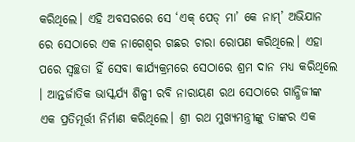କରିଥିଲେ। ଏହି ଅବସରରେ ସେ ‘ଏକ୍ ପେଡ୍ ମା’ କେ ନାମ୍’ ଅଭିଯାନ ରେ ସେଠାରେ ଏକ ନାଗେଶ୍ବର ଗଛର ଚାରା ରୋପଣ କରିଥିଲେ। ଏହା ପରେ ସ୍ବଚ୍ଛତା ହିଁ ସେବା କାର୍ଯ୍ୟକ୍ରମରେ ସେଠାରେ ଶ୍ରମ ଦାନ ମଧ୍ୟ କରିଥିଲେ । ଆନ୍ତର୍ଜାତିକ ଭାସ୍କର୍ଯ୍ୟ ଶିଳ୍ପୀ ରବି ନାରାୟଣ ରଥ ସେଠାରେ ଗାନ୍ଧିଜୀଙ୍କ ଏକ ପ୍ରତିମୂର୍ତ୍ତୀ ନିର୍ମାଣ କରିଥିଲେ। ଶ୍ରୀ ରଥ ମୁଖ୍ୟମନ୍ତ୍ରୀଙ୍କୁ ତାଙ୍କର ଏକ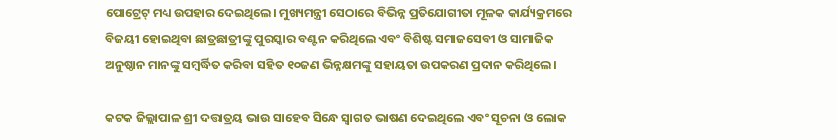ପୋଟ୍ରେଟ୍ ମଧ୍ୟ ଉପହାର ଦେଇଥିଲେ। ମୁଖ୍ୟମନ୍ତ୍ରୀ ସେଠାରେ ବିଭିନ୍ନ ପ୍ରତିଯୋଗୀତା ମୂଳକ କାର୍ଯ୍ୟକ୍ରମରେ ବିଜୟୀ ହୋଇଥିବା ଛାତ୍ରଛାତ୍ରୀଙ୍କୁ ପୁରସ୍କାର ବଣ୍ଟନ କରିଥିଲେ ଏବଂ ବିଶିଷ୍ଟ ସମାଜସେବୀ ଓ ସାମାଜିକ ଅନୁଷ୍ଠାନ ମାନଙ୍କୁ ସମ୍ବର୍ଦ୍ଧିତ କରିବା ସହିତ ୧୦ଜଣ ଭିନ୍ନକ୍ଷମଙ୍କୁ ସହାୟତା ଉପକରଣ ପ୍ରଦାନ କରିଥିଲେ।

କଟକ ଜିଲ୍ଲାପାଳ ଶ୍ରୀ ଦତ୍ତାତ୍ରୟ ଭାଉ ସାହେବ ସିନ୍ଧେ ସ୍ବାଗତ ଭାଷଣ ଦେଇଥିଲେ ଏବଂ ସୂଚନା ଓ ଲୋକ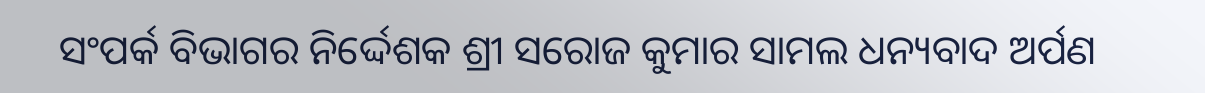ସଂପର୍କ ବିଭାଗର ନିର୍ଦ୍ଦେଶକ ଶ୍ରୀ ସରୋଜ କୁମାର ସାମଲ ଧନ୍ୟବାଦ ଅର୍ପଣ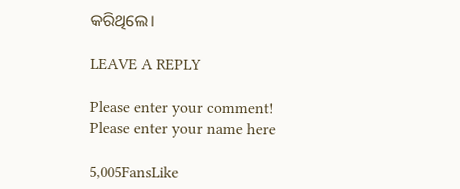କରିଥିଲେ।

LEAVE A REPLY

Please enter your comment!
Please enter your name here

5,005FansLike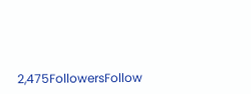2,475FollowersFollow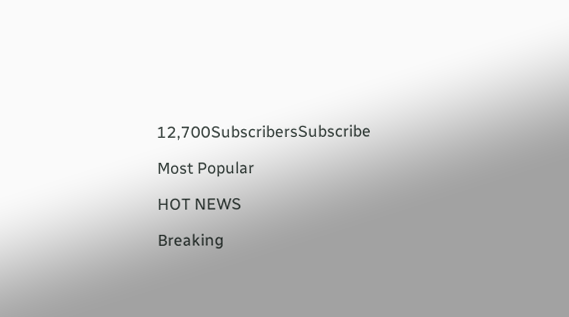12,700SubscribersSubscribe

Most Popular

HOT NEWS

Breaking